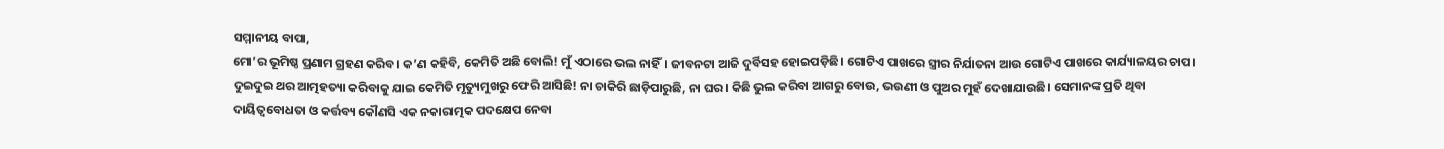ସମ୍ମାନୀୟ ବାପା,
ମୋ’ର ଭୂମିଷ୍ଠ ପ୍ରଣାମ ଗ୍ରହଣ କରିବ। କ’ଣ କହିବି, କେମିତି ଅଛି ବୋଲି! ମୁଁ ଏଠାରେ ଭଲ ନାହିଁ। ଜୀବନଟା ଆଜି ଦୁର୍ବିସହ ହୋଇପଡ଼ିଛି। ଗୋଟିଏ ପାଖରେ ସ୍ତ୍ରୀର ନିର୍ଯାତନା ଆଉ ଗୋଟିଏ ପାଖରେ କାର୍ଯ୍ୟାଳୟର ଚାପ। ଦୁଇଦୁଇ ଥର ଆତ୍ମହତ୍ୟା କରିବାକୁ ଯାଇ କେମିତି ମୃତ୍ୟୁମୁଖରୁ ଫେରି ଆସିଛି! ନା ଚାକିରି ଛାଡ଼ିପାରୁଛି, ନା ଘର। କିଛି ଭୁଲ କରିବା ଆଗରୁ ବୋଉ, ଭଉଣୀ ଓ ପୁଅର ମୁହଁ ଦେଖାଯାଉଛି। ସେମାନଙ୍କ ପ୍ରତି ଥିବା ଦାୟିତ୍ୱବୋଧତା ଓ କର୍ତ୍ତବ୍ୟ କୌଣସି ଏକ ନକାରାତ୍ମକ ପଦକ୍ଷେପ ନେବା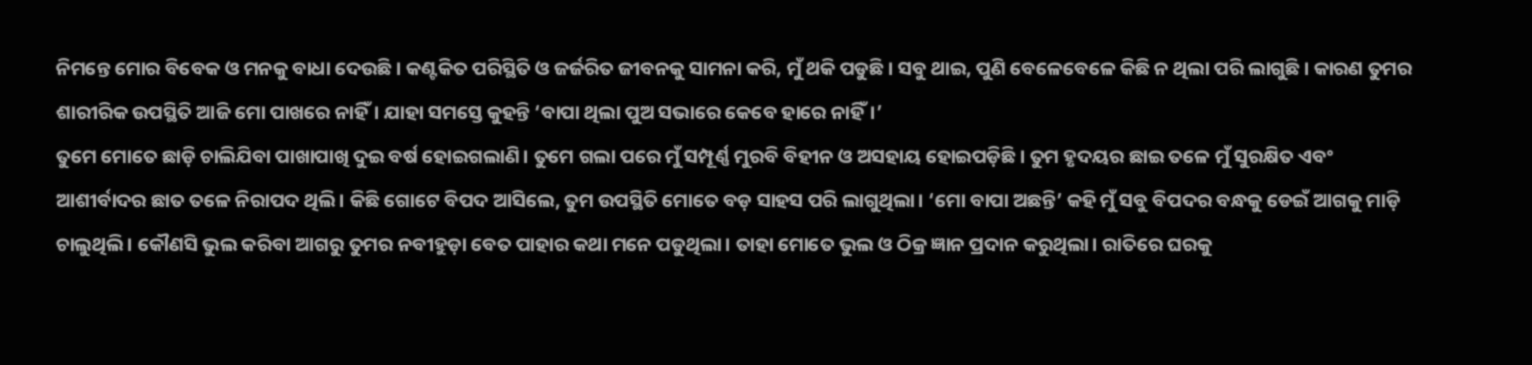ନିମନ୍ତେ ମୋର ବିବେକ ଓ ମନକୁ ବାଧା ଦେଉଛି। କଣ୍ଟକିତ ପରିସ୍ଥିତି ଓ ଜର୍ଜରିତ ଜୀବନକୁ ସାମନା କରି, ମୁଁ ଥକି ପଡୁଛି। ସବୁ ଥାଇ, ପୁଣି ବେଳେବେଳେ କିଛି ନ ଥିଲା ପରି ଲାଗୁଛି। କାରଣ ତୁମର ଶାରୀରିକ ଉପସ୍ଥିତି ଆଜି ମୋ ପାଖରେ ନାହିଁ। ଯାହା ସମସ୍ତେ କୁହନ୍ତି ‘ବାପା ଥିଲା ପୁଅ ସଭାରେ କେବେ ହାରେ ନାହିଁ।’
ତୁମେ ମୋତେ ଛାଡ଼ି ଚାଲିଯିବା ପାଖାପାଖି ଦୁଇ ବର୍ଷ ହୋଇଗଲାଣି। ତୁମେ ଗଲା ପରେ ମୁଁ ସମ୍ପୂର୍ଣ୍ଣ ମୁରବି ବିହୀନ ଓ ଅସହାୟ ହୋଇପଡ଼ିଛି। ତୁମ ହୃଦୟର ଛାଇ ତଳେ ମୁଁ ସୁରକ୍ଷିତ ଏବଂ ଆଶୀର୍ବାଦର ଛାତ ତଳେ ନିରାପଦ ଥିଲି। କିଛି ଗୋଟେ ବିପଦ ଆସିଲେ, ତୁମ ଉପସ୍ଥିତି ମୋତେ ବଡ଼ ସାହସ ପରି ଲାଗୁଥିଲା। ‘ମୋ ବାପା ଅଛନ୍ତି’ କହି ମୁଁ ସବୁ ବିପଦର ବନ୍ଧକୁ ଡେଇଁ ଆଗକୁ ମାଡ଼ି ଚାଲୁଥିଲି। କୌଣସି ଭୁଲ କରିବା ଆଗରୁ ତୁମର ନବୀହୁଡ଼ା ବେତ ପାହାର କଥା ମନେ ପଡୁଥିଲା। ତାହା ମୋତେ ଭୁଲ ଓ ଠିକ୍ର ଜ୍ଞାନ ପ୍ରଦାନ କରୁଥିଲା। ରାତିରେ ଘରକୁ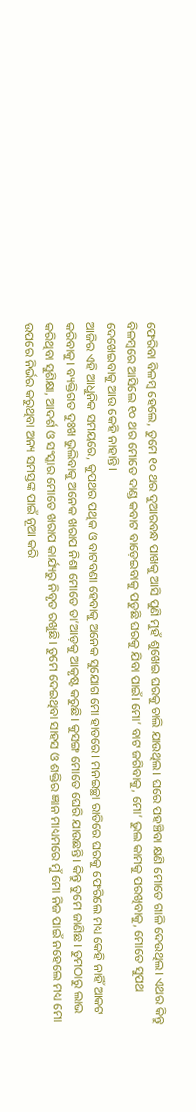ଫେରିବା ବିଳମ୍ୱ ହେଲେ, ତୁମେ ୧୦ ଥର ଦୁଆରବନ୍ଧ ପାଖକୁ ଆସି ପୁଣି ମୁହଁ ଶୁଖେଇ ଘରକୁ ଚାଲି ଯାଉଥିଲ। ଘରେ ପହଞ୍ଚିବା କ୍ଷଣି ମୋତେ ଗାଳି ଦେଉଥିଲ। ଏଥର କିନ୍ତୁ ବିଳମ୍ୱରେ ଆସିଲେ ୧୦ ଥର ମୋତେ ଦାଣ୍ଡ କବାଟ ବାଡ଼େଇବାକୁ ପଡୁଛି ଘରକୁ ଯିବା ପାଇଁ। ମୋ’ ବାଟ ଜଗିବାକୁ, ମୋ’ ଭୁଲ କାମକୁ ପରଖିବାକୁ, ମୋତେ ସୁପଥ ଦେଖେଇବାକୁ ଆଉ କେହି ନାହାନ୍ତି।
ଆଜିର ଏହି ଆଧୁନିକ ସମୟରେ, କୁପଥର ପଥିକ ଓ ବାଟବଣା ହେବାକୁ ଅନେକ ସୁଯୋଗ ମୋ ହାତରେ। ମନଇଚ୍ଛା ରାତିରେ ଘରକୁ ଫେରିଲେ ମଧ୍ୟ କେହି ନାହିଁ ଆକଟ କରିବାକୁ। ବ୍ୟକ୍ତିଗତ ଦୁଃଖ ଭୁଲିବାକୁ ଅନେକ ଖରାପ ନିଶା ମୋତେ ତା’ଆଡ଼କୁ ଆକୃଷ୍ଟ କରୁଛି। କୁସଙ୍ଗ ମୋତେ ଘେରି ଯାଉଛନ୍ତି। କିନ୍ତୁ ତୁମେ ଜାଣିଛ। ତୁମଠାରୁ ଲାଭ କରିଥିବା ସୁଶିକ୍ଷା, ଆଦର୍ଶ ଓ ସଂସ୍କାର ମୋତେ ଖରାପ କାର୍ଯ୍ୟରୁ ନିବୃତ ରଖୁଛି। ତୁମେ ଦେଇଥିବା ସାହସ ଓ ଶକ୍ତିର ଜ୍ଞାନ ମାଧ୍ୟମରେ ମୁଁ ମୋ ନିଜ ପାଇଁ ନହେଲେ ମଧ୍ୟ ମୋ ଉପରେ ନିର୍ଭର କରୁଥିବା ଅନ୍ୟ ସମସ୍ତଙ୍କ ପାଇଁ ନୂଆ କରି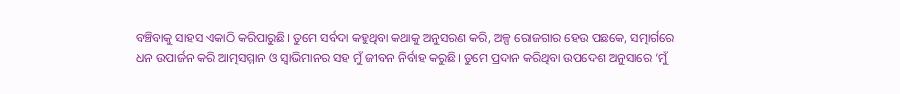ବଞ୍ଚିବାକୁ ସାହସ ଏକାଠି କରିପାରୁଛି। ତୁମେ ସର୍ବଦା କହୁଥିବା କଥାକୁ ଅନୁସରଣ କରି, ଅଳ୍ପ ରୋଜଗାର ହେଉ ପଛକେ, ସତ୍ମାର୍ଗରେ ଧନ ଉପାର୍ଜନ କରି ଆତ୍ମସମ୍ମାନ ଓ ସ୍ୱାଭିମାନର ସହ ମୁଁ ଜୀବନ ନିର୍ବାହ କରୁଛି। ତୁମେ ପ୍ରଦାନ କରିଥିବା ଉପଦେଶ ଅନୁସାରେ ‘ମୁଁ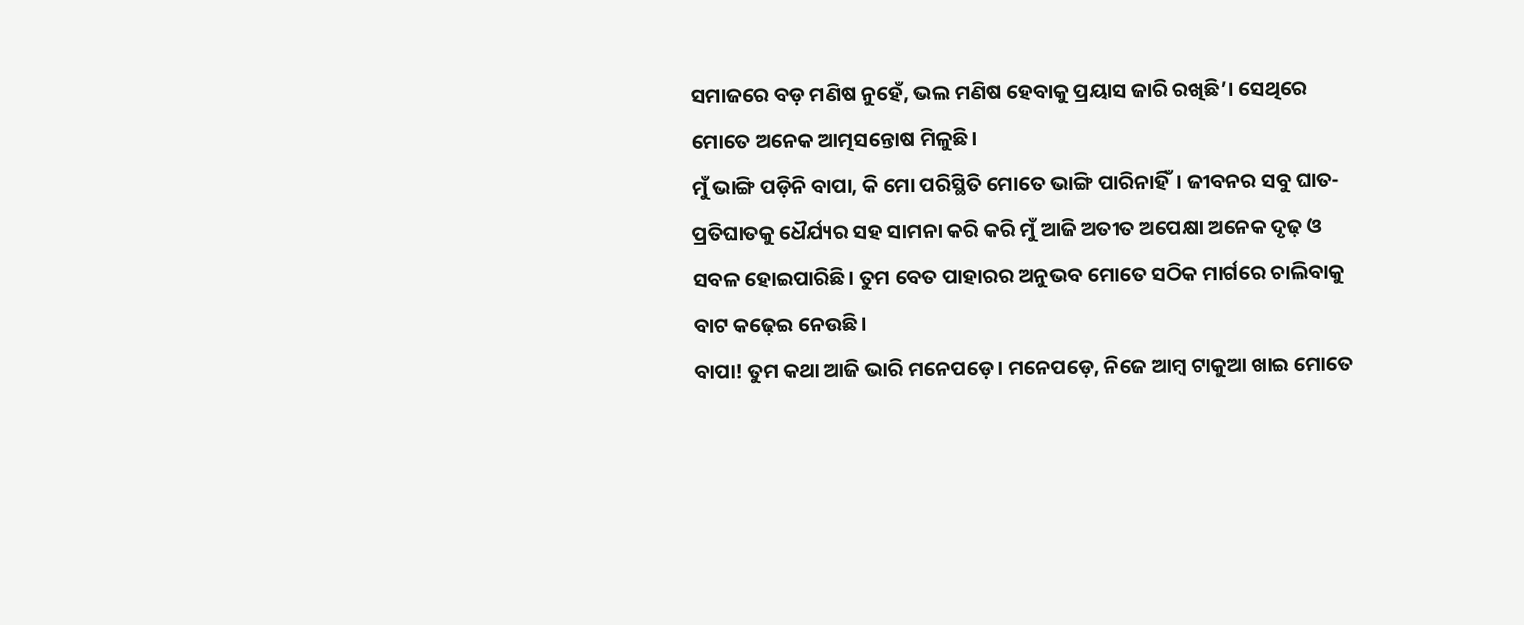ସମାଜରେ ବଡ଼ ମଣିଷ ନୁହେଁ, ଭଲ ମଣିଷ ହେବାକୁ ପ୍ରୟାସ ଜାରି ରଖିଛି’। ସେଥିରେ ମୋତେ ଅନେକ ଆତ୍ମସନ୍ତୋଷ ମିଳୁଛି।
ମୁଁ ଭାଙ୍ଗି ପଡ଼ିନି ବାପା, କି ମୋ ପରିସ୍ଥିତି ମୋତେ ଭାଙ୍ଗି ପାରିନାହିଁ। ଜୀବନର ସବୁ ଘାତ-ପ୍ରତିଘାତକୁ ଧୈର୍ଯ୍ୟର ସହ ସାମନା କରି କରି ମୁଁ ଆଜି ଅତୀତ ଅପେକ୍ଷା ଅନେକ ଦୃଢ଼ ଓ ସବଳ ହୋଇପାରିଛି। ତୁମ ବେତ ପାହାରର ଅନୁଭବ ମୋତେ ସଠିକ ମାର୍ଗରେ ଚାଲିବାକୁ ବାଟ କଢ଼େଇ ନେଉଛି।
ବାପା! ତୁମ କଥା ଆଜି ଭାରି ମନେପଡ଼େ। ମନେପଡ଼େ, ନିଜେ ଆମ୍ୱ ଟାକୁଆ ଖାଇ ମୋତେ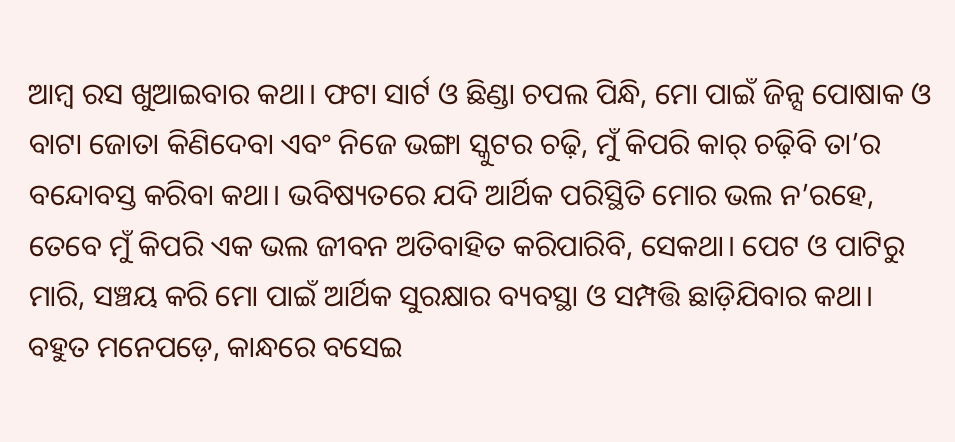ଆମ୍ୱ ରସ ଖୁଆଇବାର କଥା। ଫଟା ସାର୍ଟ ଓ ଛିଣ୍ଡା ଚପଲ ପିନ୍ଧି, ମୋ ପାଇଁ ଜିନ୍ସ ପୋଷାକ ଓ ବାଟା ଜୋତା କିଣିଦେବା ଏବଂ ନିଜେ ଭଙ୍ଗା ସ୍କୁଟର ଚଢ଼ି, ମୁଁ କିପରି କାର୍ ଚଢ଼ିବି ତା’ର ବନ୍ଦୋବସ୍ତ କରିବା କଥା। ଭବିଷ୍ୟତରେ ଯଦି ଆର୍ଥିକ ପରିସ୍ଥିତି ମୋର ଭଲ ନ’ରହେ, ତେବେ ମୁଁ କିପରି ଏକ ଭଲ ଜୀବନ ଅତିବାହିତ କରିପାରିବି, ସେକଥା। ପେଟ ଓ ପାଟିରୁ ମାରି, ସଞ୍ଚୟ କରି ମୋ ପାଇଁ ଆର୍ଥିକ ସୁରକ୍ଷାର ବ୍ୟବସ୍ଥା ଓ ସମ୍ପତ୍ତି ଛାଡ଼ିଯିବାର କଥା। ବହୁତ ମନେପଡ଼େ, କାନ୍ଧରେ ବସେଇ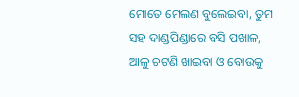ମୋତେ ମେଲଣ ବୁଲେଇବା, ତୁମ ସହ ଦାଣ୍ଡପିଣ୍ଡାରେ ବସି ପଖାଳ, ଆଳୁ ଚଟଣି ଖାଇବା ଓ ବୋଉକୁ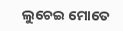ଲୁଚେଇ ମୋତେ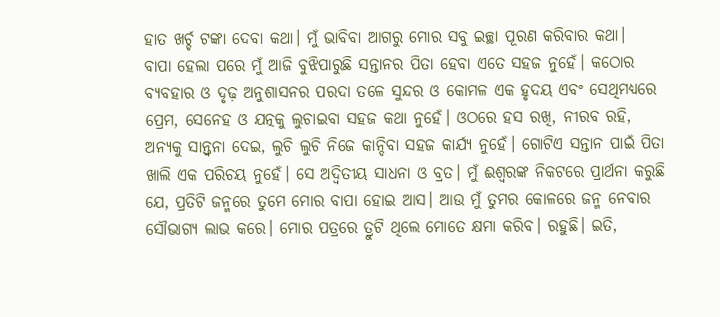ହାତ ଖର୍ଚ୍ଚ ଟଙ୍କା ଦେବା କଥା। ମୁଁ ଭାବିବା ଆଗରୁ ମୋର ସବୁ ଇଚ୍ଛା ପୂରଣ କରିବାର କଥା।
ବାପା ହେଲା ପରେ ମୁଁ ଆଜି ବୁଝିପାରୁଛି ସନ୍ତାନର ପିତା ହେବା ଏତେ ସହଜ ନୁହେଁ। କଠୋର ବ୍ୟବହାର ଓ ଦୃଢ଼ ଅନୁଶାସନର ପରଦା ତଳେ ସୁନ୍ଦର ଓ କୋମଳ ଏକ ହୃଦୟ ଏବଂ ସେଥିମଧ୍ୟରେ ପ୍ରେମ, ସେନେହ ଓ ଯତ୍ନକୁ ଲୁଚାଇବା ସହଜ କଥା ନୁହେଁ। ଓଠରେ ହସ ରଖି, ନୀରବ ରହି, ଅନ୍ୟକୁ ସାନ୍ତ୍ୱନା ଦେଇ, ଲୁଚି ଲୁଚି ନିଜେ କାନ୍ଦିବା ସହଜ କାର୍ଯ୍ୟ ନୁହେଁ। ଗୋଟିଏ ସନ୍ତାନ ପାଇଁ ପିତା ଖାଲି ଏକ ପରିଚୟ ନୁହେଁ। ସେ ଅଦ୍ୱିତୀୟ ସାଧନା ଓ ବ୍ରତ। ମୁଁ ଈଶ୍ୱରଙ୍କ ନିକଟରେ ପ୍ରାର୍ଥନା କରୁଛି ଯେ, ପ୍ରତିଟି ଜନ୍ମରେ ତୁମେ ମୋର ବାପା ହୋଇ ଆସ। ଆଉ ମୁଁ ତୁମର କୋଳରେ ଜନ୍ମ ନେବାର ସୌଭାଗ୍ୟ ଲାଭ କରେ। ମୋର ପତ୍ରରେ ତ୍ରୁଟି ଥିଲେ ମୋତେ କ୍ଷମା କରିବ। ରହୁଛି। ଇତି,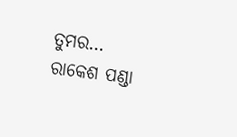ତୁମର…
ରାକେଶ ପଣ୍ଡା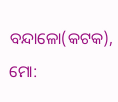ବନ୍ଦାଳୋ(କଟକ), ମୋ: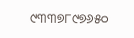୯୩୩୭୮୯୭୬୫୦